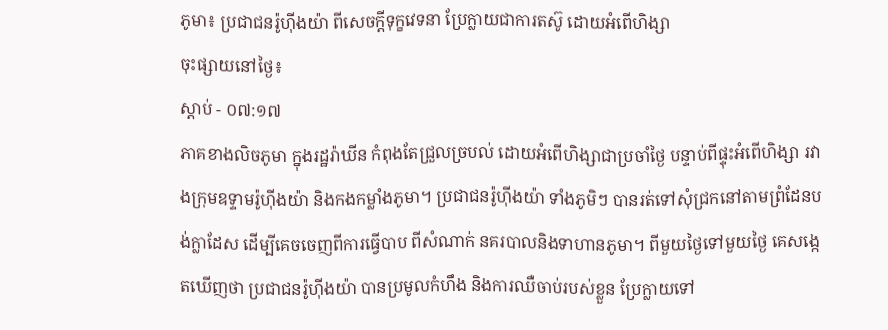ភូមា៖ ប្រជាជនរ៉ូហ៊ីងយ៉ា ពីសេចក្តីទុក្ខវេទនា ប្រែក្លាយជាការតស៊ូ ដោយអំពើហិង្សា
ចុះផ្សាយនៅថ្ងៃ៖
ស្តាប់ - ០៧:១៧
ភាគខាងលិចភូមា ក្នុងរដ្ឋរ៉ាឃីន កំពុងតែជ្រួលច្របល់ ដោយអំពើហិង្សាជាប្រចាំថ្ងៃ បន្ទាប់ពីផ្ទុះអំពើហិង្សា រវាងក្រុមឧទ្ទាមរ៉ូហ៊ីងយ៉ា និងកងកម្លាំងភូមា។ ប្រជាជនរ៉ូហ៊ីងយ៉ា ទាំងភូមិៗ បានរត់ទៅសុំជ្រកនៅតាមព្រំដែនបង់ក្លាដែស ដើម្បីគេចចេញពីការធ្វើបាប ពីសំណាក់ នគរបាលនិងទាហានភូមា។ ពីមួយថ្ងៃទៅមួយថ្ងៃ គេសង្កេតឃើញថា ប្រជាជនរ៉ូហ៊ីងយ៉ា បានប្រមូលកំហឹង និងការឈឺចាប់របស់ខ្លួន ប្រែក្លាយទៅ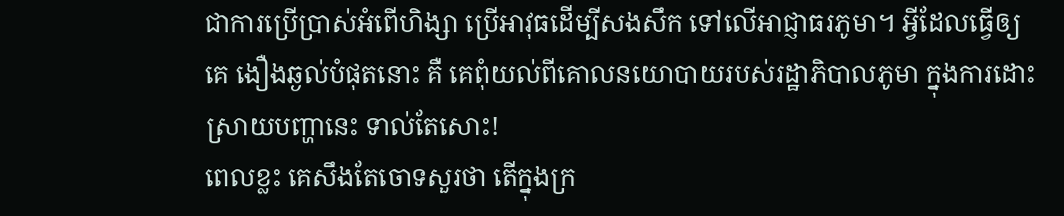ជាការប្រើប្រាស់អំពើហិង្សា ប្រើអាវុធដើម្បីសងសឹក ទៅលើអាជ្ញាធរភូមា។ អ្វីដែលធ្វើឲ្យគេ ងឿងឆ្ងល់បំផុតនោះ គឺ គេពុំយល់ពីគោលនយោបាយរបស់រដ្ឋាភិបាលភូមា ក្នុងការដោះស្រាយបញ្ហានេះ ទាល់តែសោះ!
ពេលខ្លះ គេសឹងតែចោទសួរថា តើក្នុងក្រ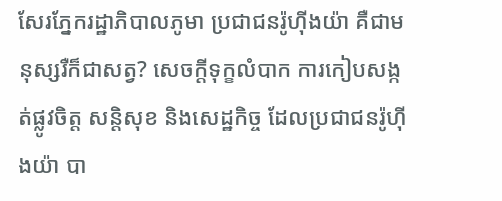សែរភ្នែករដ្ឋាភិបាលភូមា ប្រជាជនរ៉ូហ៊ីងយ៉ា គឺជាមនុស្សរឺក៏ជាសត្វ? សេចក្តីទុក្ខលំបាក ការកៀបសង្កត់ផ្លូវចិត្ត សន្តិសុខ និងសេដ្ឋកិច្ច ដែលប្រជាជនរ៉ូហ៊ីងយ៉ា បា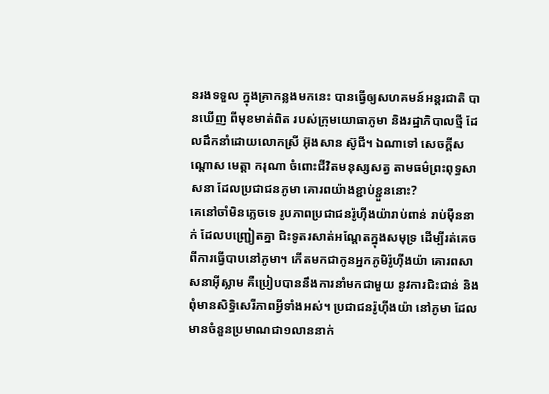នរងទទួល ក្នុងគ្រាកន្លងមកនេះ បានធ្វើឲ្យសហគមន៍អន្តរជាតិ បានឃើញ ពីមុខមាត់ពិត របស់ក្រុមយោធាភូមា និងរដ្ឋាភិបាលថ្មី ដែលដឹកនាំដោយលោកស្រី អ៊ុងសាន ស៊ូជី។ ឯណាទៅ សេចក្តីសណ្តោស មេត្តា ករុណា ចំពោះជីវិតមនុស្សសត្វ តាមធម៌ព្រះពុទ្ធសាសនា ដែលប្រជាជនភូមា គោរពយ៉ាងខ្ជាប់ខ្ជួននោះ?
គេនៅចាំមិនភ្លេចទេ រូបភាពប្រជាជនរ៉ូហ៊ីងយ៉ារាប់ពាន់ រាប់ម៉ឺននាក់ ដែលបញ្ជ្រៀតគ្នា ជិះទូតរសាត់អណ្តែតក្នុងសមុទ្រ ដើម្បីរត់គេចពីការធ្វើបាបនៅភូមា។ កើតមកជាកូនអ្នកភូមិរ៉ូហ៊ីងយ៉ា គោរពសាសនាអ៊ីស្លាម គឺប្រៀបបាននឹងការនាំមកជាមួយ នូវការជិះជាន់ និងពុំមានសិទ្ធិសេរីភាពអ្វីទាំងអស់។ ប្រជាជនរ៉ូហ៊ីងយ៉ា នៅភូមា ដែលមានចំនួនប្រមាណជា១លាននាក់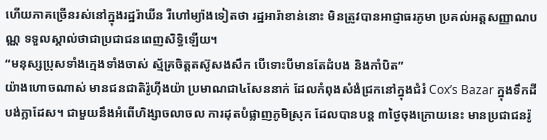ហើយភាគច្រើនរស់នៅក្នុងរដ្ឋរ៉ាឃីន រឺហៅម្យ៉ាងទៀតថា រដ្ឋអារ៉ាខាន់នោះ មិនត្រូវបានអាជ្ញាធរភូមា ប្រគល់អត្តសញ្ញាណបណ្ណ ទទួលស្គាល់ថាជាប្រជាជនពេញសិទ្ធិឡើយ។
“មនុស្សប្រុសទាំងក្មេងទាំងចាស់ ស្ម័គ្រចិត្តតស៊ូសងសឹក បើទោះបីមានតែដំបង និងកាំបិត”
យ៉ាងហោចណាស់ មានជនជាតិរ៉ូហ៊ីងយ៉ា ប្រមាណជា៤សែននាក់ ដែលកំពុងសំងំជ្រកនៅក្នុងជំរំ Cox’s Bazar ក្នុងទឹកដីបង់ក្លាដែស។ ជាមួយនឹងអំពើហិង្សាចលាចល ការដុតបំផ្លាញភូមិស្រុក ដែលបានបន្ត ៣ថ្ងៃចុងក្រោយនេះ មានប្រជាជនរ៉ូ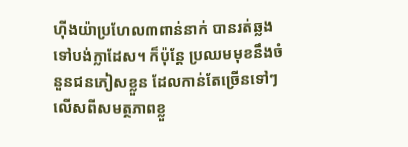ហ៊ីងយ៉ាប្រហែល៣ពាន់នាក់ បានរត់ឆ្លងទៅបង់ក្លាដែស។ ក៏ប៉ុន្តែ ប្រឈមមុខនឹងចំនួនជនភៀសខ្លួន ដែលកាន់តែច្រើនទៅៗ លើសពីសមត្ថភាពខ្លួ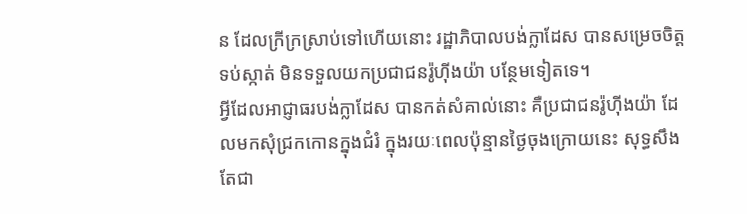ន ដែលក្រីក្រស្រាប់ទៅហើយនោះ រដ្ឋាភិបាលបង់ក្លាដែស បានសម្រេចចិត្តទប់ស្កាត់ មិនទទួលយកប្រជាជនរ៉ូហ៊ីងយ៉ា បន្ថែមទៀតទេ។
អ្វីដែលអាជ្ញាធរបង់ក្លាដែស បានកត់សំគាល់នោះ គឺប្រជាជនរ៉ូហ៊ីងយ៉ា ដែលមកសុំជ្រកកោនក្នុងជំរំ ក្នុងរយៈពេលប៉ុន្មានថ្ងៃចុងក្រោយនេះ សុទ្ធសឹងតែជា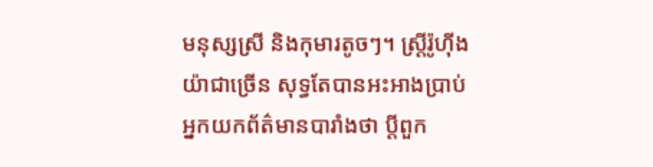មនុស្សស្រី និងកុមារតូចៗ។ ស្រ្តីរ៉ូហ៊ីងយ៉ាជាច្រើន សុទ្ធតែបានអះអាងប្រាប់ អ្នកយកព័ត៌មានបារាំងថា ប្តីពួក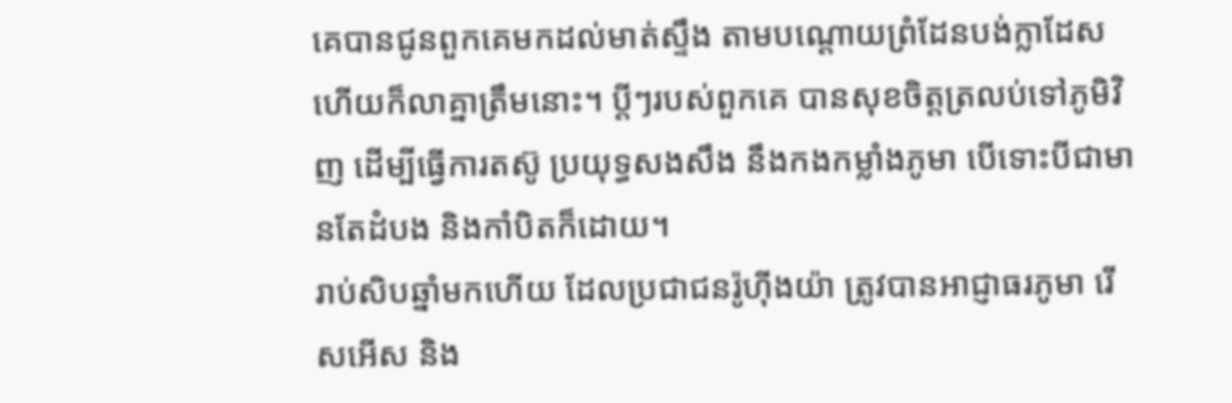គេបានជូនពួកគេមកដល់មាត់ស្ទឹង តាមបណ្តោយព្រំដែនបង់ក្លាដែស ហើយក៏លាគ្នាត្រឹមនោះ។ ប្តីៗរបស់ពួកគេ បានសុខចិត្តត្រលប់ទៅភូមិវិញ ដើម្បីធ្វើការតស៊ូ ប្រយុទ្ធសងសឹង នឹងកងកម្លាំងភូមា បើទោះបីជាមានតែដំបង និងកាំបិតក៏ដោយ។
រាប់សិបឆ្នាំមកហើយ ដែលប្រជាជនរ៉ូហ៊ីងយ៉ា ត្រូវបានអាជ្ញាធរភូមា រើសអើស និង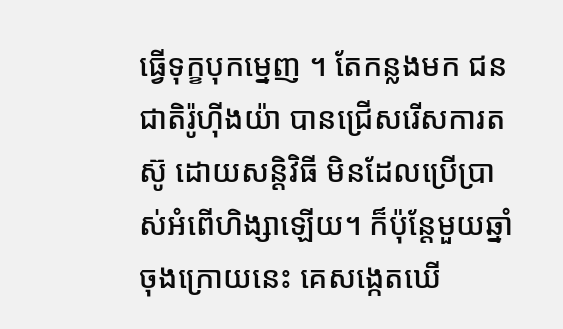ធ្វើទុក្ខបុកម្នេញ ។ តែកន្លងមក ជនជាតិរ៉ូហ៊ីងយ៉ា បានជ្រើសរើសការតស៊ូ ដោយសន្តិវិធី មិនដែលប្រើប្រាស់អំពើហិង្សាឡើយ។ ក៏ប៉ុន្តែមួយឆ្នាំចុងក្រោយនេះ គេសង្កេតឃើ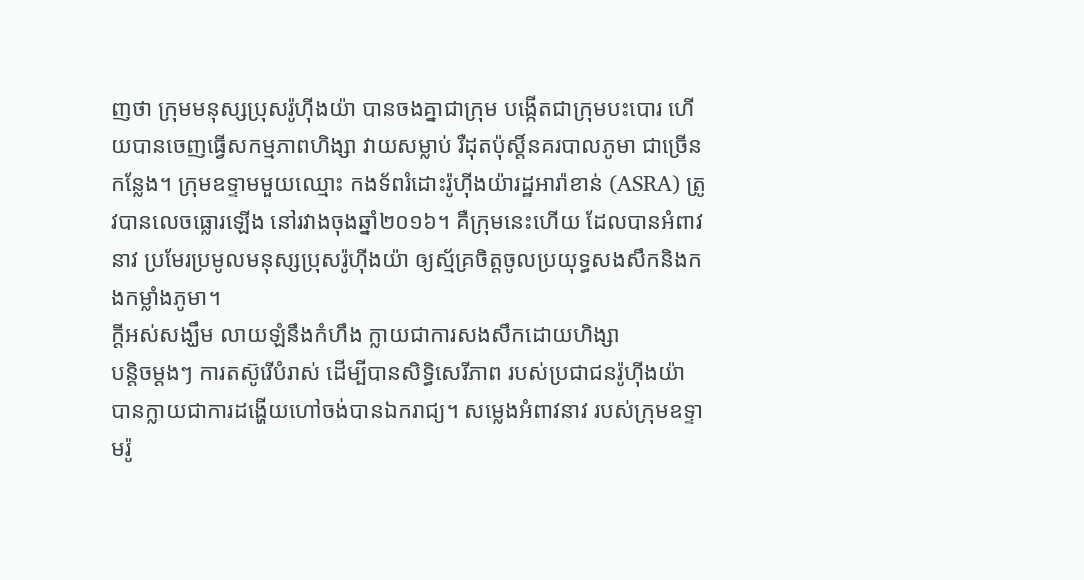ញថា ក្រុមមនុស្សប្រុសរ៉ូហ៊ីងយ៉ា បានចងគ្នាជាក្រុម បង្កើតជាក្រុមបះបោរ ហើយបានចេញធ្វើសកម្មភាពហិង្សា វាយសម្លាប់ រឺដុតប៉ុស្តិ៍នគរបាលភូមា ជាច្រើនកន្លែង។ ក្រុមឧទ្ទាមមួយឈ្មោះ កងទ័ពរំដោះរ៉ូហ៊ីងយ៉ារដ្ឋអារ៉ាខាន់ (ASRA) ត្រូវបានលេចធ្លោរឡើង នៅរវាងចុងឆ្នាំ២០១៦។ គឺក្រុមនេះហើយ ដែលបានអំពាវនាវ ប្រមែរប្រមូលមនុស្សប្រុសរ៉ូហ៊ីងយ៉ា ឲ្យស្ម័គ្រចិត្តចូលប្រយុទ្ធសងសឹកនិងកងកម្លាំងភូមា។
ក្តីអស់សង្ឃឹម លាយឡំនឹងកំហឹង ក្លាយជាការសងសឹកដោយហិង្សា
បន្តិចម្តងៗ ការតស៊ូរើបំរាស់ ដើម្បីបានសិទ្ធិសេរីភាព របស់ប្រជាជនរ៉ូហ៊ីងយ៉ា បានក្លាយជាការដង្ហើយហៅចង់បានឯករាជ្យ។ សម្លេងអំពាវនាវ របស់ក្រុមឧទ្ទាមរ៉ូ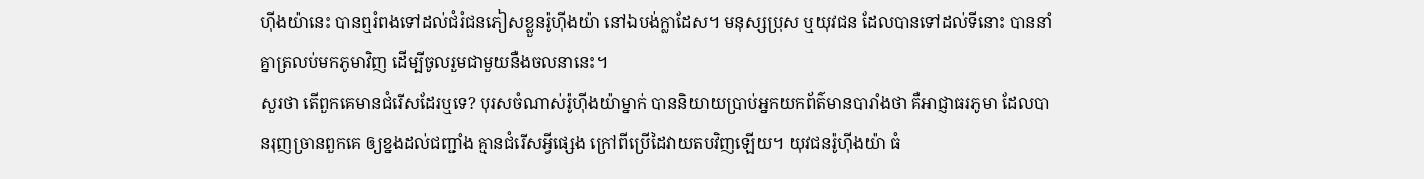ហ៊ីងយ៉ានេះ បានឮរំពងទៅដល់ជំរំជនភៀសខ្លួនរ៉ូហ៊ីងយ៉ា នៅឯបង់ក្លាដែស។ មនុស្សប្រុស ឬយុវជន ដែលបានទៅដល់ទីនោះ បាននាំគ្នាត្រលប់មកភូមាវិញ ដើម្បីចូលរួមជាមួយនឺងចលនានេះ។
សួរថា តើពួកគេមានជំរើសដែរឬទេ? បុរសចំណាស់រ៉ូហ៊ីងយ៉ាម្នាក់ បាននិយាយប្រាប់អ្នកយកព័ត៌មានបារាំងថា គឺអាជ្ញាធរភូមា ដែលបានរុញច្រានពួកគេ ឲ្យខ្នងដល់ជញ្ជាំង គ្មានជំរើសអ្វីផ្សេង ក្រៅពីប្រើដៃវាយតបវិញឡើយ។ យុវជនរ៉ូហ៊ីងយ៉ា ធំ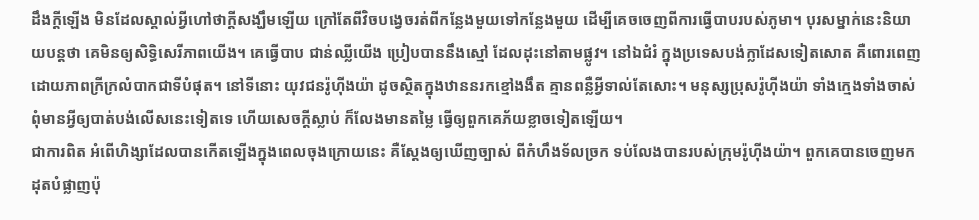ដឹងក្តីឡើង មិនដែលស្គាល់អ្វីហៅថាក្តីសង្ឃឹមឡើយ ក្រៅតែពីវិចបង្វេចរត់ពីកន្លែងមួយទៅកន្លែងមួយ ដើម្បីគេចចេញពីការធ្វើបាបរបស់ភូមា។ បុរសម្នាក់នេះនិយាយបន្តថា គេមិនឲ្យសិទ្ធិសេរីភាពយើង។ គេធ្វើបាប ជាន់ឈ្លីយើង ប្រៀបបាននឹងស្មៅ ដែលដុះនៅតាមផ្លូវ។ នៅឯជំរំ ក្នុងប្រទេសបង់ក្លាដែសទៀតសោត គឺពោរពេញដោយភាពក្រីក្រលំបាកជាទីបំផុត។ នៅទីនោះ យុវជនរ៉ូហ៊ីងយ៉ា ដូចស្ថិតក្នុងឋាននរកខ្មៅងងឹត គ្មានពន្លឺអ្វីទាល់តែសោះ។ មនុស្សប្រុសរ៉ូហ៊ីងយ៉ា ទាំងក្មេងទាំងចាស់ ពុំមានអ្វីឲ្យបាត់បង់លើសនេះទៀតទេ ហើយសេចក្តីស្លាប់ ក៏លែងមានតម្លៃ ធ្វើឲ្យពួកគេភ័យខ្លាចទៀតឡើយ។
ជាការពិត អំពើហិង្សាដែលបានកើតឡើងក្នុងពេលចុងក្រោយនេះ គឺស្តែងឲ្យឃើញច្បាស់ ពីកំហឹងទ័លច្រក ទប់លែងបានរបស់ក្រុមរ៉ូហ៊ីងយ៉ា។ ពួកគេបានចេញមកដុតបំផ្លាញប៉ុ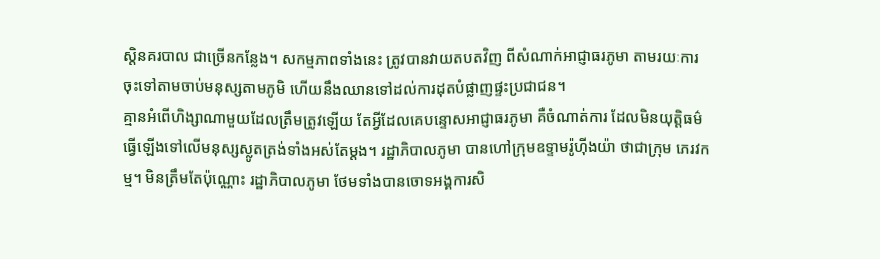ស្តិនគរបាល ជាច្រើនកន្លែង។ សកម្មភាពទាំងនេះ ត្រូវបានវាយតបតវិញ ពីសំណាក់អាជ្ញាធរភូមា តាមរយៈការចុះទៅតាមចាប់មនុស្សតាមភូមិ ហើយនឹងឈានទៅដល់ការដុតបំផ្លាញផ្ទះប្រជាជន។
គ្មានអំពើហិង្សាណាមួយដែលត្រឹមត្រូវឡើយ តែអ្វីដែលគេបន្ទោសអាជ្ញាធរភូមា គឺចំណាត់ការ ដែលមិនយុត្តិធម៌ ធ្វើឡើងទៅលើមនុស្សស្លូតត្រង់ទាំងអស់តែម្តង។ រដ្ឋាភិបាលភូមា បានហៅក្រុមឧទ្ទាមរ៉ូហ៊ីងយ៉ា ថាជាក្រុម ភេរវកម្ម។ មិនត្រឹមតែប៉ុណ្ណោះ រដ្ឋាភិបាលភូមា ថែមទាំងបានចោទអង្គការសិ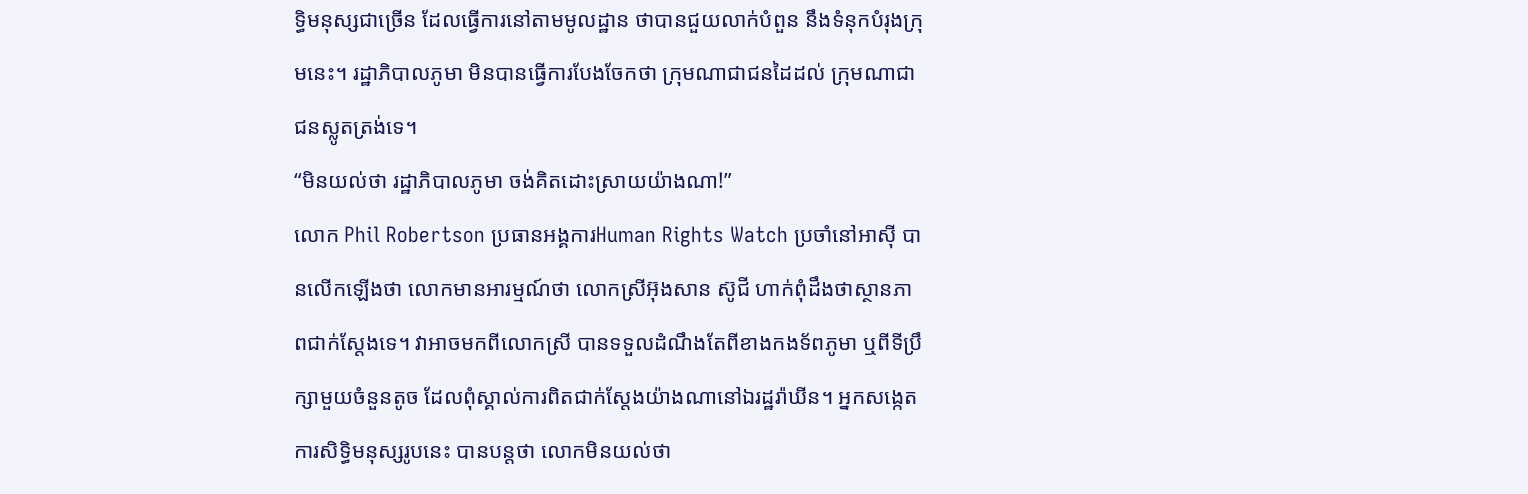ទ្ធិមនុស្សជាច្រើន ដែលធ្វើការនៅតាមមូលដ្ឋាន ថាបានជួយលាក់បំពួន នឹងទំនុកបំរុងក្រុមនេះ។ រដ្ឋាភិបាលភូមា មិនបានធ្វើការបែងចែកថា ក្រុមណាជាជនដៃដល់ ក្រុមណាជាជនស្លូតត្រង់ទេ។
“មិនយល់ថា រដ្ឋាភិបាលភូមា ចង់គិតដោះស្រាយយ៉ាងណា!”
លោក Phil Robertson ប្រធានអង្គការHuman Rights Watch ប្រចាំនៅអាស៊ី បានលើកឡើងថា លោកមានអារម្មណ៍ថា លោកស្រីអ៊ុងសាន ស៊ូជី ហាក់ពុំដឹងថាស្ថានភាពជាក់ស្តែងទេ។ វាអាចមកពីលោកស្រី បានទទួលដំណឹងតែពីខាងកងទ័ពភូមា ឬពីទីប្រឹក្សាមួយចំនួនតូច ដែលពុំស្គាល់ការពិតជាក់ស្តែងយ៉ាងណានៅឯរដ្ឋរ៉ាឃីន។ អ្នកសង្កេតការសិទ្ធិមនុស្សរូបនេះ បានបន្តថា លោកមិនយល់ថា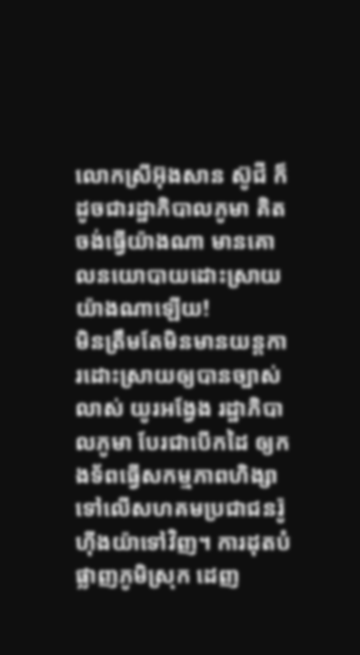លោកស្រីអ៊ុងសាន ស៊ូជី ក៏ដូចជារដ្ឋាភិបាលភូមា គិតចង់ធ្វើយ៉ាងណា មានគោលនយោបាយដោះស្រាយយ៉ាងណាឡើយ!
មិនត្រឹមតែមិនមានយន្តការដោះស្រាយឲ្យបានច្បាស់លាស់ យូរអង្វែង រដ្ឋាភិបាលភូមា បែរជាបើកដៃ ឲ្យកងទ័ពធ្វើសកម្មភាពហិង្សា ទៅលើសហគមប្រជាជនរ៉ូហ៊ីងយ៉ាទៅវិញ។ ការដុតបំផ្លាញភូមិស្រុក ដេញ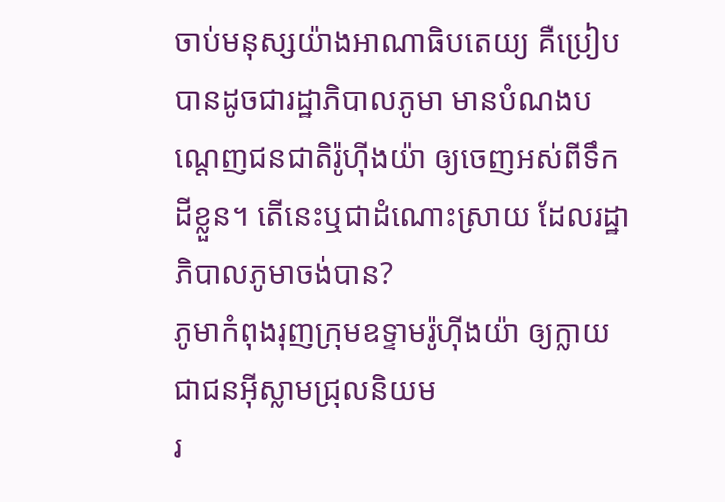ចាប់មនុស្សយ៉ាងអាណាធិបតេយ្យ គឺប្រៀបបានដូចជារដ្ឋាភិបាលភូមា មានបំណងបណ្តេញជនជាតិរ៉ូហ៊ីងយ៉ា ឲ្យចេញអស់ពីទឹកដីខ្លួន។ តើនេះឬជាដំណោះស្រាយ ដែលរដ្ឋាភិបាលភូមាចង់បាន?
ភូមាកំពុងរុញក្រុមឧទ្ទាមរ៉ូហ៊ីងយ៉ា ឲ្យក្លាយជាជនអ៊ីស្លាមជ្រុលនិយម
រ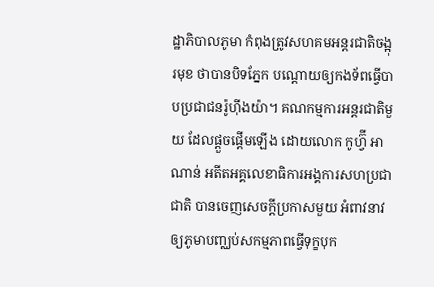ដ្ឋាភិបាលភូមា កំពុងត្រូវសហគមអន្តរជាតិចង្អុរមុខ ថាបានបិទភ្នែក បណ្តោយឲ្យកងទ័ពធ្វើបាបប្រជាជនរ៉ូហ៊ីងយ៉ា។ គណកម្មការអន្តរជាតិមួយ ដែលផ្តួចផ្តើមឡើង ដោយលោក កូហ្វ៊ី អាណាន់ អតីតអគ្គលេខាធិការអង្គការសហប្រជាជាតិ បានចេញសេចក្តីប្រកាសមួយ អំពាវនាវឲ្យភូមាបញ្ឈប់សកម្មភាពធ្វើទុក្ខបុក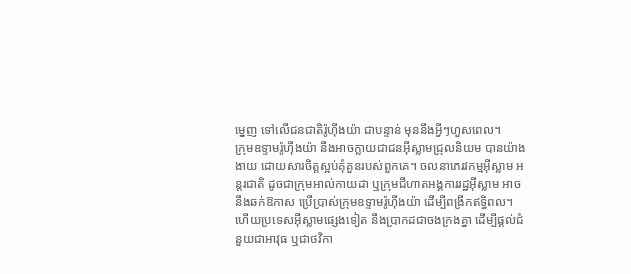ម្នេញ ទៅលើជនជាតិរ៉ូហ៊ីងយ៉ា ជាបន្ទាន់ មុននឹងអ្វីៗហួសពេល។
ក្រុមឧទ្ទាមរ៉ូហ៊ីងយ៉ា នឹងអាចក្លាយជាជនអ៊ីស្លាមជ្រុលនិយម បានយ៉ាងងាយ ដោយសារចិត្តស្អប់គុំគួនរបស់ពួកគេ។ ចលនាភេរវកម្មអ៊ីស្លាម អន្តរជាតិ ដូចជាក្រុមអាល់កាយដា ឬក្រុមជីហាតអង្គការរដ្ឋអ៊ីស្លាម អាចនឹងឆក់ឱកាស ប្រើប្រាស់ក្រុមឧទ្ទាមរ៉ូហ៊ីងយ៉ា ដើម្បីពង្រីកឥទ្ធិពល។ ហើយប្រទេសអ៊ីស្លាមផ្សេងទៀត នឹងប្រាកដជាចងក្រងគ្នា ដើម្បីផ្តល់ជំនួយជាអាវុធ ឬជាថវិកា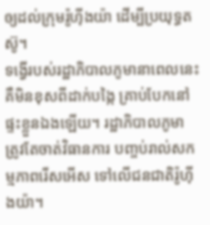ឲ្យដល់ក្រុមរ៉ូហ៊ីងយ៉ា ដើម្បីប្រយុទ្ធតស៊ូ។
ទង្វើរបស់រដ្ឋាភិបាលភូមានាពេលនេះ គឺមិនខុសពីដាក់បង្កៃ គ្រាប់បែកនៅផ្ទះខ្លួនឯងឡើយ។ រដ្ឋាភិបាលភូមា ត្រូវតែចាត់វិធានការ បញ្ចប់រាល់សកម្មភាពរើសអើស ទៅលើជនជាតិរ៉ូហ៊ីងយ៉ា។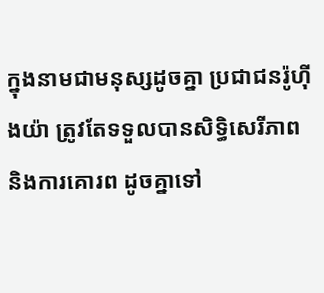ក្នុងនាមជាមនុស្សដូចគ្នា ប្រជាជនរ៉ូហ៊ីងយ៉ា ត្រូវតែទទួលបានសិទ្ធិសេរីភាព និងការគោរព ដូចគ្នាទៅ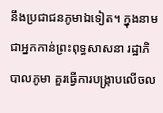នឹងប្រជាជនភូមាឯទៀត។ ក្នុងនាមជាអ្នកកាន់ព្រះពុទ្ធសាសនា រដ្ឋាភិបាលភូមា គួរធ្វើការបង្រ្កាបលើចល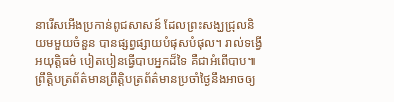នារើសអើងប្រកាន់ពូជសាសន៍ ដែលព្រះសង្ឃជ្រុលនិយមមួយចំនួន បានផ្សព្វផ្សាយបំផុសបំផុល។ រាល់ទង្វើអយុត្តិធម៌ បៀតបៀនធ្វើបាបអ្នកដ៏ទៃ គឺជាអំពើបាប៕
ព្រឹត្តិបត្រព័ត៌មានព្រឹត្តិបត្រព័ត៌មានប្រចាំថ្ងៃនឹងអាចឲ្យ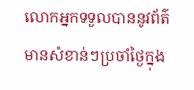លោកអ្នកទទួលបាននូវព័ត៌មានសំខាន់ៗប្រចាំថ្ងៃក្នុង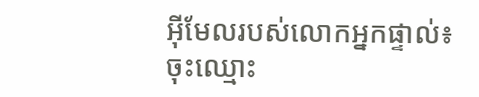អ៊ីមែលរបស់លោកអ្នកផ្ទាល់៖
ចុះឈ្មោះ